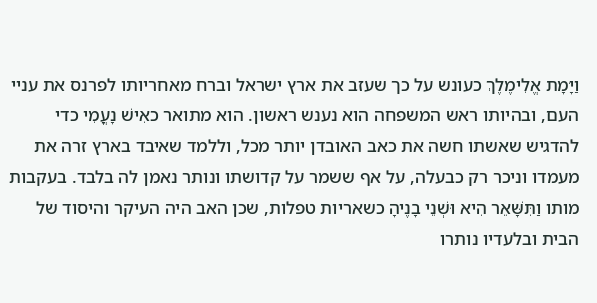וַיָּמָת אֱלִימֶלֶךְ כעונש על כך שעזב את ארץ ישראל וברח מאחריותו לפרנס את עניי העם, ובהיותו ראש המשפחה הוא נענש ראשון. הוא מתואר כאִישׁ נָעֳמִי כדי להדגיש שאשתו חשה את כאב האובדן יותר מכל, וללמד שאיבד בארץ זרה את מעמדו וניכר רק כבעלה, על אף ששמר על קדושתו ונותר נאמן לה בלבד. בעקבות מותו וַתִּשָּׁאֵר הִיא וּשְׁנֵי בָנֶיהָ כשאריות טפלות, שכן האב היה העיקר והיסוד של הבית ובלעדיו נותרו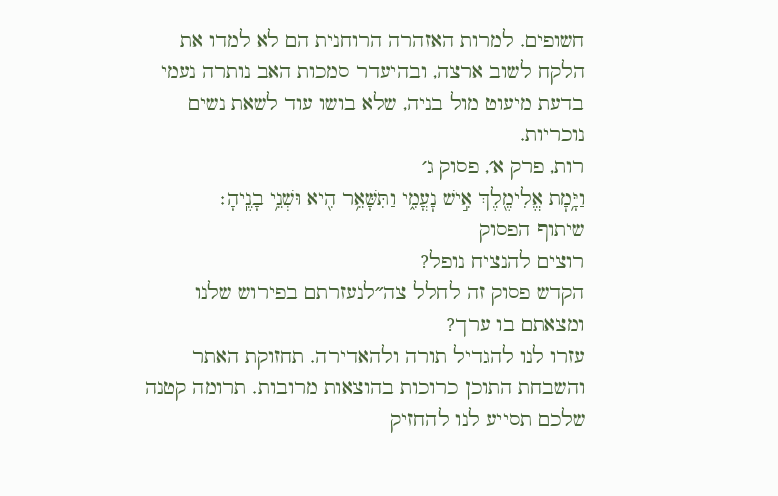חשופים. למרות האזהרה הרוחנית הם לא למדו את הלקח לשוב ארצה, ובהיעדר סמכות האב נותרה נעמי בדעת מיעוט מול בניה, שלא בושו עוד לשאת נשים נוכריות.
רות, פרק א׳, פסוק ג׳
וַיָּ֥מׇת אֱלִימֶ֖לֶךְ אִ֣ישׁ נׇעֳמִ֑י וַתִּשָּׁאֵ֥ר הִ֖יא וּשְׁנֵ֥י בָנֶֽיהָ׃
שיתוף הפסוק
רוצים להנציח נופל?
הקדש פסוק זה לחלל צה״לנעזרתם בפירוש שלנו ומצאתם בו ערך?
עזרו לנו להגדיל תורה ולהאדירה. תחזוקת האתר והשבחת התוכן כרוכות בהוצאות מרובות. תרומה קטנה שלכם תסייע לנו להחזיק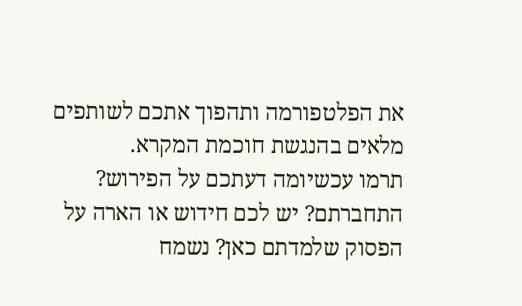את הפלטפורמה ותהפוך אתכם לשותפים מלאים בהנגשת חוכמת המקרא.
תרמו עכשיומה דעתכם על הפירוש?
התחברתם? יש לכם חידוש או הארה על הפסוק שלמדתם כאן? נשמח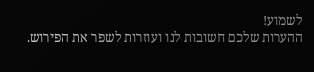לשמוע!
ההערות שלכם חשובות לנו ועוזרות לשפר את הפירוש.